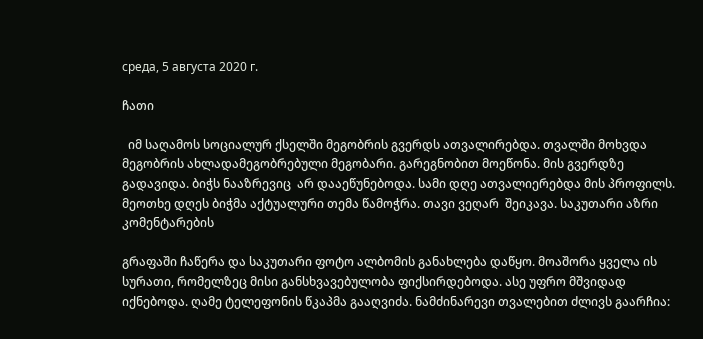среда, 5 августа 2020 г.

ჩათი

  იმ საღამოს სოციალურ ქსელში მეგობრის გვერდს ათვალირებდა. თვალში მოხვდა მეგობრის ახლადამეგობრებული მეგობარი. გარეგნობით მოეწონა. მის გვერდზე გადავიდა. ბიჭს ნააზრევიც  არ დააეწუნებოდა. სამი დღე ათვალიერებდა მის პროფილს. მეოთხე დღეს ბიჭმა აქტუალური თემა წამოჭრა. თავი ვეღარ  შეიკავა. საკუთარი აზრი კომენტარების

გრაფაში ჩაწერა და საკუთარი ფოტო ალბომის განახლება დაწყო. მოაშორა ყველა ის  სურათი, რომელზეც მისი განსხვავებულობა ფიქსირდებოდა. ასე უფრო მშვიდად იქნებოდა. ღამე ტელეფონის წკაპმა გააღვიძა. ნამძინარევი თვალებით ძლივს გაარჩია: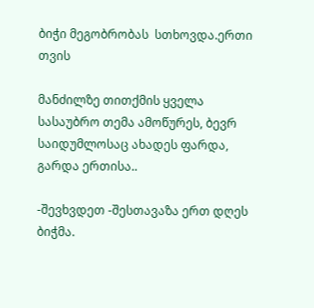ბიჭი მეგობრობას  სთხოვდა.ერთი თვის

მანძილზე თითქმის ყველა სასაუბრო თემა ამოწურეს, ბევრ საიდუმლოსაც ახადეს ფარდა, გარდა ერთისა..

-შევხვდეთ -შესთავაზა ერთ დღეს  ბიჭმა.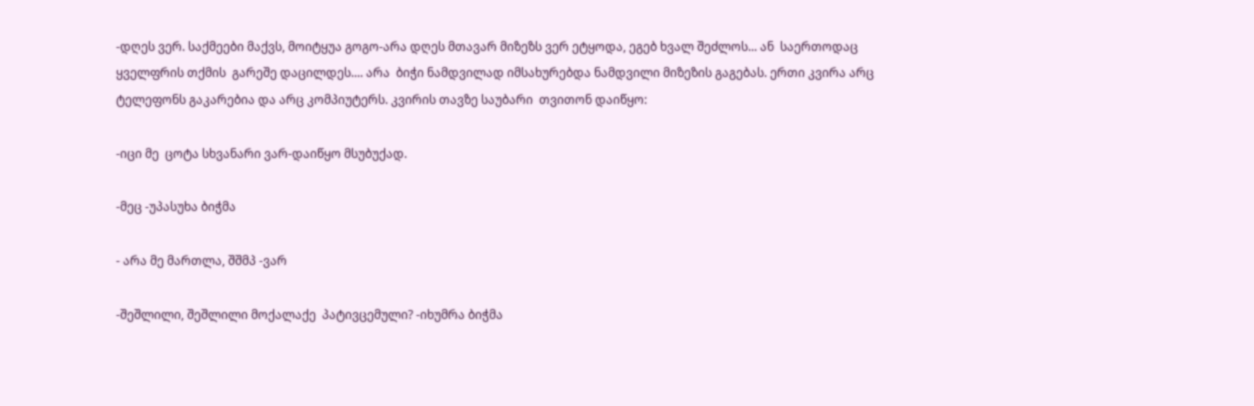-დღეს ვერ. საქმეები მაქვს, მოიტყუა გოგო-არა დღეს მთავარ მიზეზს ვერ ეტყოდა, ეგებ ხვალ შეძლოს... ან  საერთოდაც ყველფრის თქმის  გარეშე დაცილდეს.... არა  ბიჭი ნამდვილად იმსახურებდა ნამდვილი მიზეზის გაგებას. ერთი კვირა არც ტელეფონს გაკარებია და არც კომპიუტერს. კვირის თავზე საუბარი  თვითონ დაიწყო:

-იცი მე  ცოტა სხვანარი ვარ-დაიწყო მსუბუქად.

-მეც -უპასუხა ბიჭმა

- არა მე მართლა, შშმპ -ვარ

-შეშლილი, შეშლილი მოქალაქე  პატივცემული? -იხუმრა ბიჭმა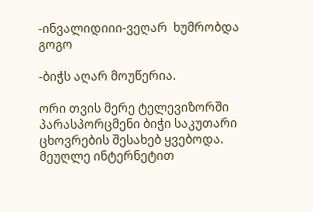-ინვალიდიიი-ვეღარ  ხუმრობდა გოგო

-ბიჭს აღარ მოუწერია.

ორი თვის მერე ტელევიზორში  პარასპორცმენი ბიჭი საკუთარი ცხოვრების შესახებ ყვებოდა. მეუღლე ინტერნეტით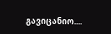გავიცანიო....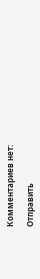Комментариев нет:

Отправить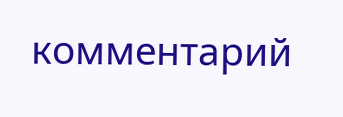комментарий